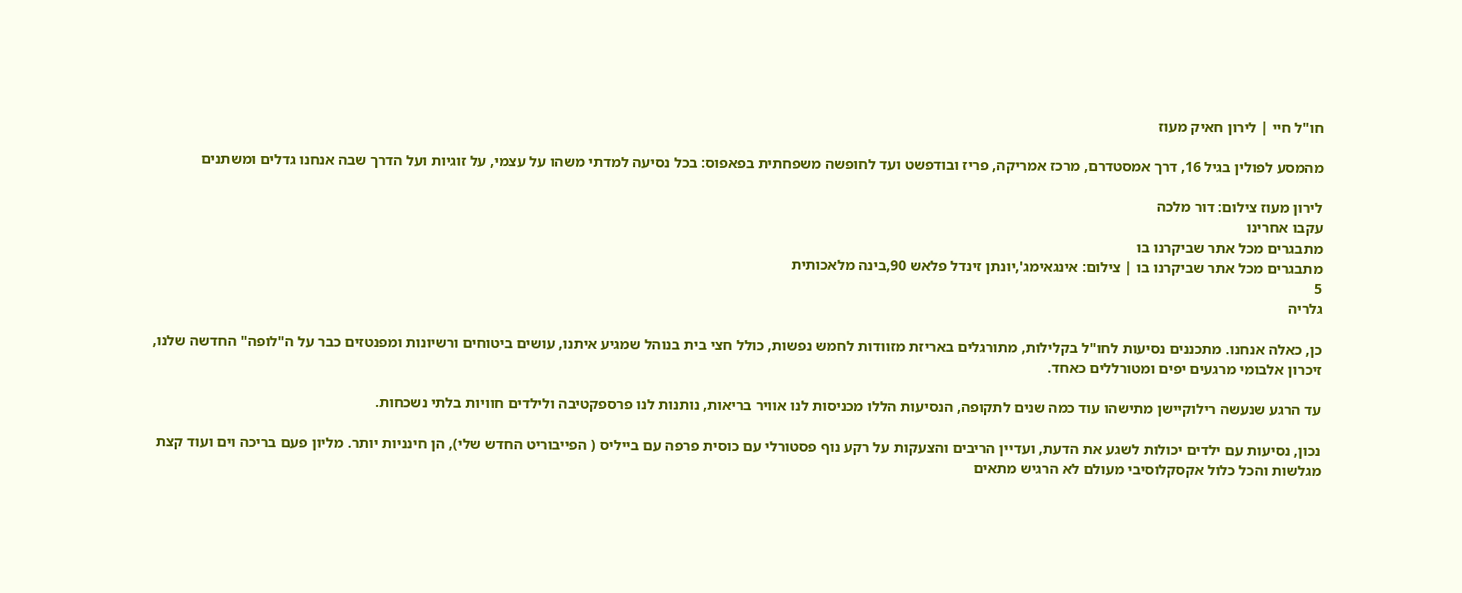חו"ל חיי | לירון חאיק מעוז

מהמסע לפולין בגיל 16, דרך אמסטדרם, מרכז אמריקה, פריז ובודפשט ועד לחופשה משפחתית בפאפוס: בכל נסיעה למדתי משהו על עצמי, על זוגיות ועל הדרך שבה אנחנו גדלים ומשתנים

לירון מעוז צילום: דור מלכה
עקבו אחרינו
מתבגרים מכל אתר שביקרנו בו
מתבגרים מכל אתר שביקרנו בו | צילום: אינגאימג',יונתן זינדל פלאש 90,בינה מלאכותית
5
גלריה

כן, כאלה אנחנו. מתכננים נסיעות לחו"ל בקלילות, מתורגלים באריזת מזוודות לחמש נפשות, כולל חצי בית בנוהל שמגיע איתנו, עושים ביטוחים ורשיונות ומפנטזים כבר על ה"לופה" החדשה שלנו, זיכרון אלבומי מרגעים יפים ומטורללים כאחד.

עד הרגע שנעשה רילוקיישן מתישהו עוד כמה שנים לתקופה, הנסיעות הללו מכניסות לנו אוויר בריאות, נותנות לנו פרספקטיבה ולילדים חוויות בלתי נשכחות.

נכון, נסיעות עם ילדים יכולות לשגע את הדעת, ועדיין הריבים והצעקות על רקע נוף פסטורלי עם כוסית פרפה עם בייליס ( הפייבוריט החדש שלי), הן חינניות יותר. מליון פעם בריכה וים ועוד קצת מגלשות והכל כלול אקסקלוסיבי מעולם לא הרגיש מתאים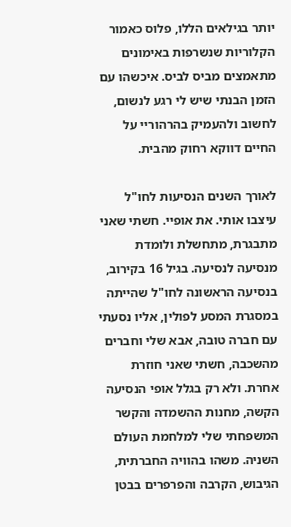יותר בגילאים הללו, פלוס כאמור הקלוריות שנשרפות באימונים מתאמצים מביס לביס. איכשהו עם הזמן הבנתי שיש לי רגע לנשום, לחשוב ולהעמיק בהרהוריי על החיים דווקא רחוק מהבית.

לאורך השנים הנסיעות לחו"ל עיצבו אותי. את אופיי. חשתי שאני מתבגרת, מתחשלת ולומדת מנסיעה לנסיעה. בגיל 16 בקירוב, בנסיעה הראשונה לחו"ל שהייתה במסגרת המסע לפולין, אליו נסעתי עם חברה טובה, אבא שלי וחברים מהשכבה, חשתי שאני חוזרת אחרת. ולא רק בגלל אופי הנסיעה הקשה, מחנות ההשמדה והקשר המשפחתי שלי למלחמת העולם השניה. משהו בהוויה החברתית, הגיבוש, הקרבה והפרפרים בבטן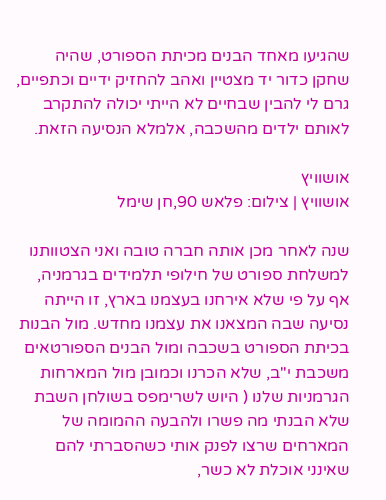שהגיעו מאחד הבנים מכיתת הספורט, שהיה שחקן כדור יד מצטיין ואהב להחזיק ידיים וכתפיים, גרם לי להבין שבחיים לא הייתי יכולה להתקרב לאותם ילדים מהשכבה, אלמלא הנסיעה הזאת.

אושוויץ
אושוויץ | צילום: פלאש 90,חן שימל

שנה לאחר מכן אותה חברה טובה ואני הצטוותנו למשלחת ספורט של חילופי תלמידים בגרמניה, אף על פי שלא אירחנו בעצמנו בארץ, זו הייתה נסיעה שבה המצאנו את עצמנו מחדש. מול הבנות בכיתת הספורט בשכבה ומול הבנים הספורטאים משכבת י"ב, שלא הכרנו וכמובן מול המארחות הגרמניות שלנו ( היוש לשרימפס בשולחן השבת שלא הבנתי מה פשרו ולהבעה ההמומה של המארחים שרצו לפנק אותי כשהסברתי להם שאינני אוכלת לא כשר,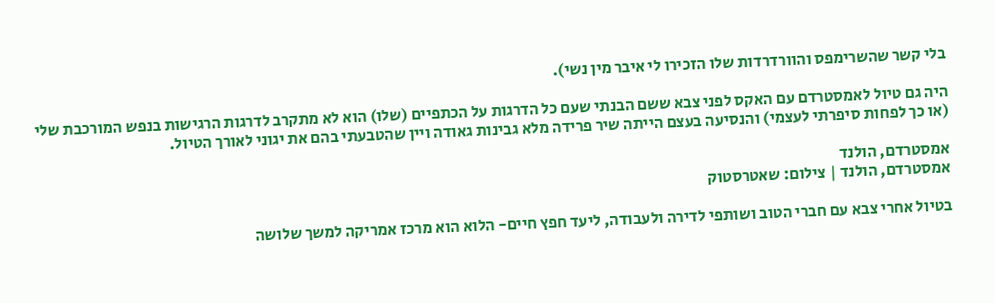בלי קשר שהשרימפס והוורדרדות שלו הזכירו לי איבר מין נשי).

היה גם טיול לאמסטרדם עם האקס לפני צבא ששם הבנתי שעם כל הדרגות על הכתפיים (שלו) הוא לא מתקרב לדרגות הרגישות בנפש המורכבת שלי (או כך לפחות סיפרתי לעצמי) והנסיעה בעצם הייתה שיר פרידה מלא גבינות גאודה ויין שהטבעתי בהם את יגוני לאורך הטיול.

אמסטרדם, הולנד
אמסטרדם, הולנד | צילום: שאטרסטוק

בטיול אחרי צבא עם חברי הטוב ושותפי לדירה ולעבודה, ליעד חפץ חיים- הלוא הוא מרכז אמריקה למשך שלושה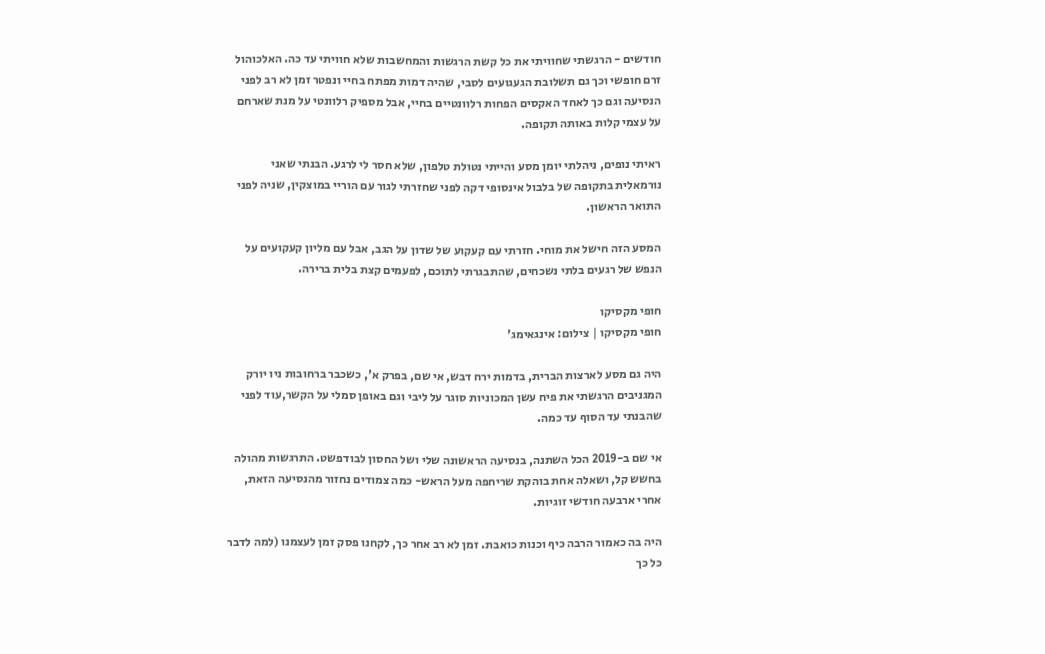חודשים - הרגשתי שחוויתי את כל קשת הרגשות והמחשבות שלא חוויתי עד כה. האלכוהול זרם חופשי וכך גם תשלובת הגעגועים לסבי, שהיה דמות מפתח בחיי ונפטר זמן לא רב לפני הנסיעה וגם כך לאחד האקסים הפחות רלוונטיים בחיי, אבל מספיק רלוונטי על מנת שארחם על עצמי קלות באותה תקופה.

ראיתי נופים, ניהלתי יומן מסע והייתי נטולת טלפון, שלא חסר לי לרגע. הבנתי שאני נורמאלית בתקופה של בלבול אינסופי דקה לפני שחזרתי לגור עם הוריי במוצקין, שניה לפני התואר הראשון.

המסע הזה חישל את מוחי. חזרתי עם קעקוע של שדון על הגב, אבל עם מליון קעקועים על הנפש של רגעים בלתי נשכחים, שהתבגרתי לתוכם, לפעמים קצת בלית ברירה.

חופי מקסיקו
חופי מקסיקו | צילום: אינגאימג'

היה גם מסע לארצות הברית, בדמות ירח דבש, אי שם, בפרק א', כשכבר ברחובות ניו יורק המגניבים הרגשתי את פיח עשן המכוניות סוגר על ליבי וגם באופן סמלי על הקשר,עוד לפני שהבנתי עד הסוף עד כמה.

אי שם ב-2019 הכל השתנה, בנסיעה הראשונה שלי ושל החסון לבודפשט. התרגשות מהולה בחשש קל, ושאלה אחת בוהקת שריחפה מעל הראש- כמה צמודים נחזור מהנסיעה הזאת, אחרי ארבעה חודשי זוגיות.

היה בה כאמור הרבה כיף וכנות כואבת. זמן לא רב אחר כך, לקחנו פסק זמן לעצמנו (למה לדבר כל כך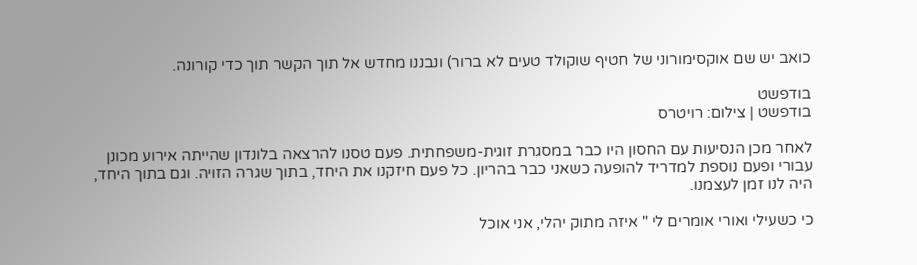כואב יש שם אוקסימורוני של חטיף שוקולד טעים לא ברור) ונבננו מחדש אל תוך הקשר תוך כדי קורונה.

בודפשט
בודפשט | צילום: רויטרס

לאחר מכן הנסיעות עם החסון היו כבר במסגרת זוגית-משפחתית. פעם טסנו להרצאה בלונדון שהייתה אירוע מכונן עבורי ופעם נוספת למדריד להופעה כשאני כבר בהריון. כל פעם חיזקנו את היחד, בתוך שגרה הזויה. וגם בתוך היחד, היה לנו זמן לעצמנו.

כי כשעילי ואורי אומרים לי " איזה מתוק יהלי, אני אוכל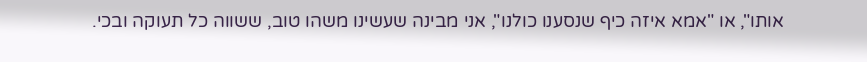אותו", או "אמא איזה כיף שנסענו כולנו", אני מבינה שעשינו משהו טוב, ששווה כל תעוקה ובכי.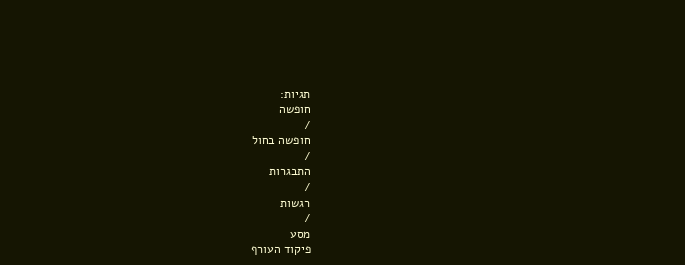תגיות:
חופשה
/
חופשה בחול
/
התבגרות
/
רגשות
/
מסע
פיקוד העורף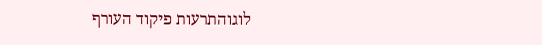לוגוהתרעות פיקוד העורף